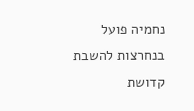נחמיה פועל בנחרצות להשבת קדושת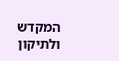המקדש ולתיקון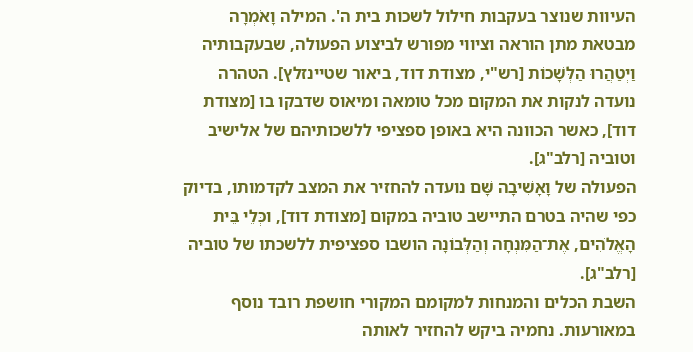העיוות שנוצר בעקבות חילול לשכות בית ה'. המילה וָאֹמְרָה מבטאת מתן הוראה וציווי מפורש לביצוע הפעולה, שבעקבותיה וַיְטַהֲרוּ הַלְּשָׁכוֹת [רש"י, מצודת דוד, ביאור שטיינזלץ]. הטהרה נועדה לנקות את המקום מכל טומאה ומיאוס שדבקו בו [מצודת דוד], כאשר הכוונה היא באופן ספציפי ללשכותיהם של אלישיב וטוביה [רלב"ג].
הפעולה של וָאָשִׁיבָה שָּׁם נועדה להחזיר את המצב לקדמותו, בדיוק כפי שהיה בטרם התיישב טוביה במקום [מצודת דוד], וכְּלֵי בֵּית הָאֱלֹהִים, אֶת־הַמִּנְחָה וְהַלְּבוֹנָה הושבו ספציפית ללשכתו של טוביה [רלב"ג].
השבת הכלים והמנחות למקומם המקורי חושפת רובד נוסף במאורעות. נחמיה ביקש להחזיר לאותה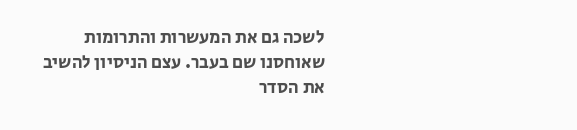לשכה גם את המעשרות והתרומות שאוחסנו שם בעבר. עצם הניסיון להשיב את הסדר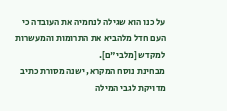על כנו הוא שגילה לנחמיה את העובדה כי העם חדל מלהביא את התרומות והמעשרות למקדש [מלבי"ם].
מבחינת נוסח המקרא, ישנה מסורת כתיב מדויקת לגבי המילה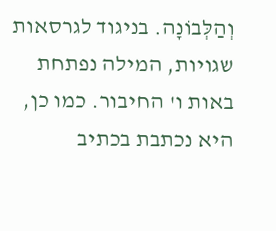וְהַלְּבוֹנָה. בניגוד לגרסאות שגויות, המילה נפתחת באות ו' החיבור. כמו כן, היא נכתבת בכתיב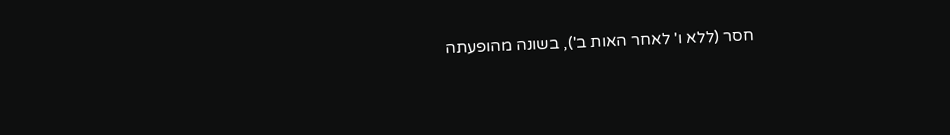חסר (ללא ו' לאחר האות ב'), בשונה מהופעתה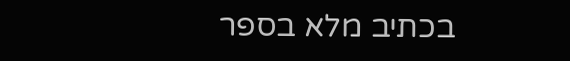בכתיב מלא בספר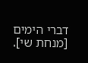דברי הימים [מנחת שי].